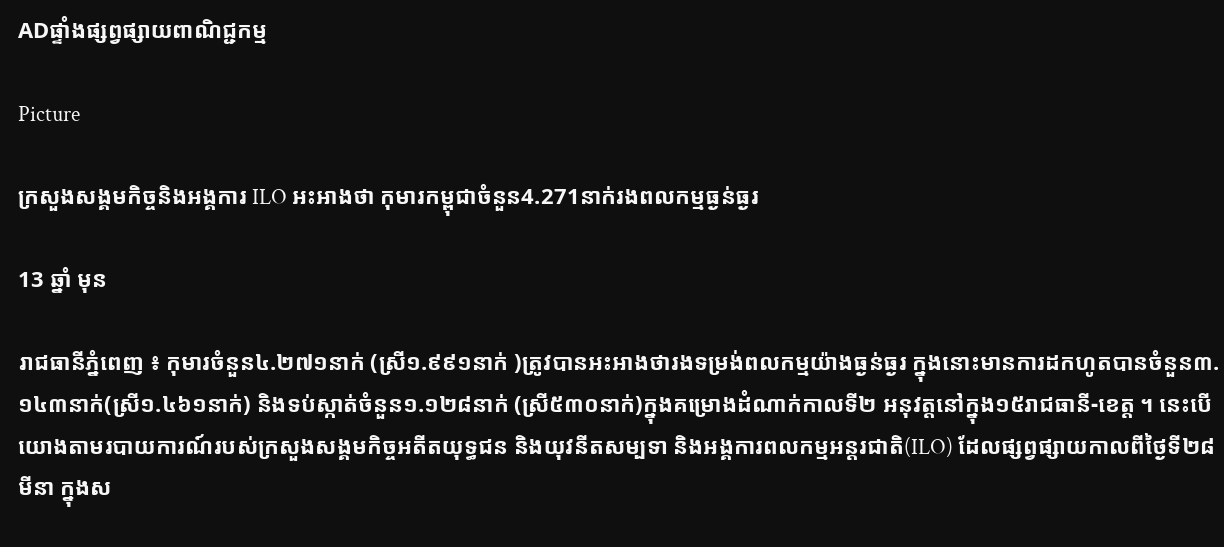ADផ្ទាំងផ្សព្វផ្សាយពាណិជ្ជកម្ម

Picture

ក្រសួងសង្គមកិច្ចនិងអង្គការ ILO អះអាងថា កុមារកម្ពុជាចំនួន4.271នាក់រងពលកម្មធ្ងន់ធ្ងរ

13 ឆ្នាំ មុន

រាជធានីភ្នំពេញ ៖ កុមារចំនួន៤.២៧១នាក់ (ស្រី១.៩៩១នាក់ )ត្រូវបានអះអាងថារងទម្រង់ពលកម្មយ៉ាងធ្ងន់ធ្ងរ ក្នុងនោះមានការដកហូតបានចំនួន៣.១៤៣នាក់(ស្រី១.៤៦១នាក់) និងទប់ស្កាត់ចំនួន១.១២៨នាក់ (ស្រី៥៣០នាក់)ក្នុងគម្រោងដំណាក់កាលទី២ អនុវត្តនៅក្នុង១៥រាជធានី-ខេត្ត ។ នេះបើយោងតាមរបាយការណ៍របស់ក្រសួងសង្គមកិច្ចអតីតយុទ្ធជន និងយុវនីតសម្បទា និងអង្គការពលកម្មអន្តរជាតិ(ILO) ដែលផ្សព្វផ្សាយកាលពីថ្ងៃទី២៨ មីនា ក្នុងស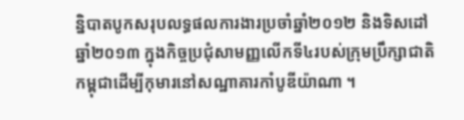ន្និបាតបូកសរុបលទ្ធផលការងារប្រចាំឆ្នាំ២០១២ និងទិសដៅឆ្នាំ២០១៣ ក្នុងកិច្ចប្រជុំសាមញ្ញលើកទី៤របស់ក្រុមប្រឹក្សាជាតិកម្ពុជាដើម្បីកុមារនៅសណ្ឋាគារកាំបូឌីយ៉ាណា ។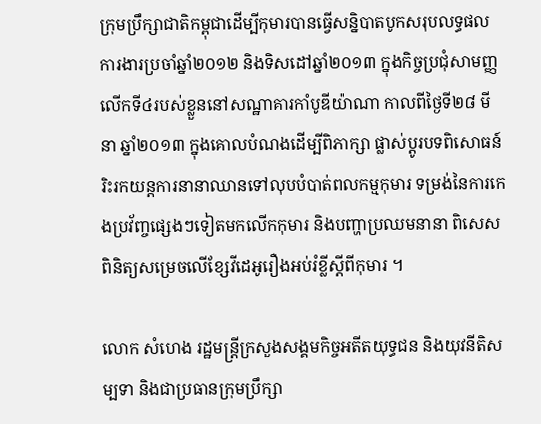ក្រុមប្រឹក្សាជាតិកម្ពុជាដើម្បីកុមារបានធ្វើសន្និបាតបូកសរុបលទ្ធផលការងារប្រចាំឆ្នាំ២០១២ និងទិសដៅឆ្នាំ២០១៣ ក្នុងកិច្ចប្រជុំសាមញ្ញលើកទី៤របស់ខ្លួននៅសណ្ឋាគារកាំបូឌីយ៉ាណា កាលពីថ្ងៃទី២៨ មីនា ឆ្នាំ២០១៣ ក្នុងគោលបំណងដើម្បីពិភាក្សា ផ្លាស់ប្តូរបទពិសោធន៍ រិះរកយន្តការនានាឈានទៅលុបបំបាត់ពលកម្មកុមារ ទម្រង់នៃការកេងប្រវ័ញ្ចផ្សេងៗទៀតមកលើកកុមារ និងបញ្ហាប្រឈមនានា ពិសេសពិនិត្យសម្រេចលើខ្សែវីដេអូរឿងអប់រំខ្លីស្តីពីកុមារ ។

លោក សំហេង រដ្ឋមន្ត្រីក្រសួងសង្គមកិច្ចអតីតយុទ្ធជន និងយុវនីតិសម្បទា និងជាប្រធានក្រុមប្រឹក្សា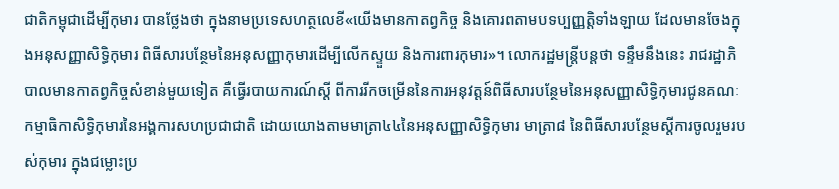ជាតិកម្ពុជាដើម្បីកុមារ បានថ្លែងថា ក្នុងនាមប្រទេសហត្ថលេខី«យើងមានកាតព្វកិច្ច និងគោរពតាមបទប្បញ្ញត្តិទាំងឡាយ ដែលមានចែងក្នុងអនុសញ្ញាសិទ្ធិកុមារ ពិធីសារបន្ថែមនៃអនុសញ្ញាកុមារដើម្បីលើកស្ទួយ និងការពារកុមារ»។ លោករដ្ឋមន្ត្រីបន្តថា ទន្ទឹមនឹងនេះ រាជរដ្ឋាភិបាលមានកាតព្វកិច្ចសំខាន់មួយទៀត គឺធ្វើរបាយការណ៍ស្តី ពីការរីកចម្រើននៃការអនុវត្តន៍ពិធីសារបន្ថែមនៃអនុសញ្ញាសិទ្ធិកុមារជូនគណៈកម្មាធិកាសិទ្ធិកុមារនៃអង្គការសហប្រជាជាតិ ដោយយោងតាមមាត្រា៤៤នៃអនុសញ្ញាសិទ្ធិកុមារ មាត្រា៨ នៃពិធីសារបន្ថែមស្តីការចូលរួមរបស់កុមារ ក្នុងជម្លោះប្រ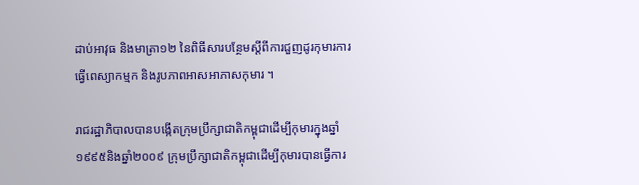ដាប់អាវុធ និងមាត្រា១២ នៃពិធីសារបន្ថែមស្តីពីការជួញដូរកុមារការធ្វើពេស្យាកម្មក និងរូបភាពអាសអាភាសកុមារ ។

រាជរដ្ឋាភិបាលបានបង្កើតក្រុមប្រឹក្សាជាតិកម្ពុជាដើម្បីកុមារក្នុងឆ្នាំ១៩៩៥និងឆ្នាំ២០០៩ ក្រុមប្រឹក្សាជាតិកម្ពុជាដើម្បីកុមារបានធ្វើការ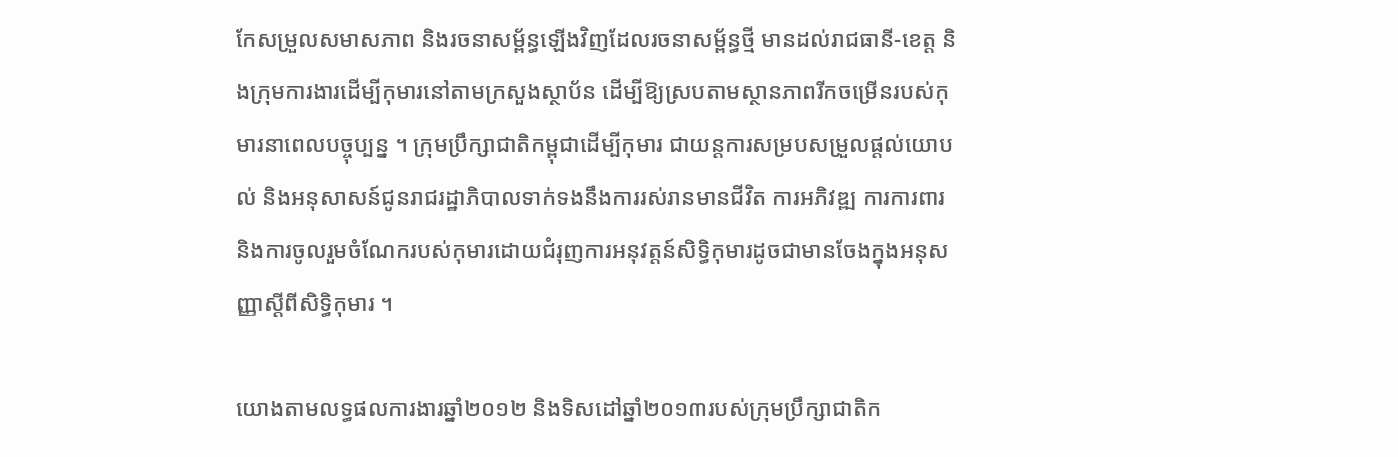កែសម្រួលសមាសភាព និងរចនាសម្ព័ន្ធឡើងវិញដែលរចនាសម្ព័ន្ធថ្មី មានដល់រាជធានី-ខេត្ត និងក្រុមការងារដើម្បីកុមារនៅតាមក្រសួងស្ថាប័ន ដើម្បីឱ្យស្របតាមស្ថានភាពរីកចម្រើនរបស់កុមារនាពេលបច្ចុប្បន្ន ។ ក្រុមប្រឹក្សាជាតិកម្ពុជាដើម្បីកុមារ ជាយន្តការសម្របសម្រួលផ្តល់យោបល់ និងអនុសាសន៍ជូនរាជរដ្ឋាភិបាលទាក់ទងនឹងការរស់រានមានជីវិត ការអភិវឌ្ឍ ការការពារ និងការចូលរួមចំណែករបស់កុមារដោយជំរុញការអនុវត្តន៍សិទ្ធិកុមារដូចជាមានចែងក្នុងអនុសញ្ញាស្តីពីសិទ្ធិកុមារ ។

យោងតាមលទ្ធផលការងារឆ្នាំ២០១២ និងទិសដៅឆ្នាំ២០១៣របស់ក្រុមប្រឹក្សាជាតិក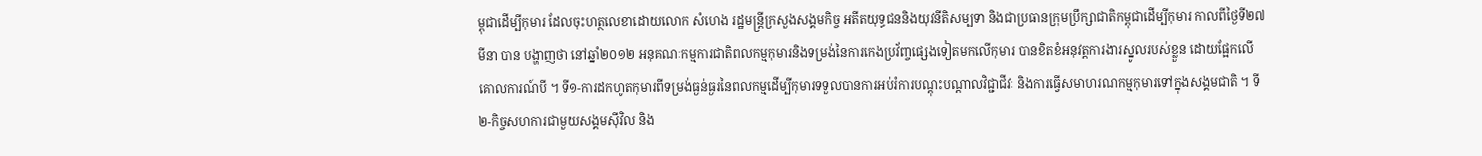ម្ពុជាដើម្បីកុមារ ដែលចុះហត្ថលេខាដោយលោក សំហេង រដ្ឋមន្ត្រីក្រសួងសង្គមកិច្ច អតីតយុទ្ធជននិងយុវនីតិសម្បទា និងជាប្រធានក្រុមប្រឹក្សាជាតិកម្ពុជាដើម្បីកុមារ កាលពីថ្ងៃទី២៧ មីនា បាន បង្ហាញថា នៅឆ្នាំ២០១២ អនុគណៈកម្មការជាតិពលកម្មកុមារនិងទម្រង់នៃការកេងប្រវ័ញ្ចផ្សេងទៀតមកលើកុមារ បានខិតខំអនុវត្តការងារស្នូលរបស់ខ្លួន ដោយផ្អែកលើគោលការណ៍បី ។ ទី១-ការដកហូតកុមារពីទម្រង់ធ្ងន់ធ្ងរនៃពលកម្មដើម្បីកុមារទទួលបានការអប់រំការបណ្តុះបណ្តាលវិជ្ជាជីវៈ និងការធ្វើសមាហរណកម្មកុមារទៅក្នុងសង្គមជាតិ ។ ទី២-កិច្ចសហការជាមួយសង្គមស៊ីវិល និង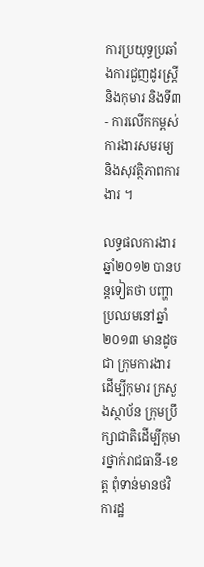ការប្រយុទ្ធប្រឆាំងការជួញដូរស្ត្រីនិងកុមារ និងទី៣- ការលើកកម្ពស់ការងារសមរម្យ និងសុវត្ថិភាពការងារ ។

លទ្ធផលការងារឆ្នាំ២០១២ បានបន្តទៀតថា បញ្ហាប្រឈមនៅឆ្នាំ២០១៣ មានដូចជា ក្រុមការងារដើម្បីកុមារ ក្រសួងស្ថាប័ន ក្រុមប្រឹក្សាជាតិដើម្បីកុមារថ្នាក់រាជធានី-ខេត្ត ពុំទាន់មានថវិការដ្ឋ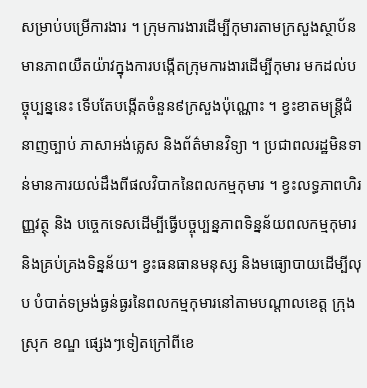សម្រាប់បម្រើការងារ ។ ក្រុមការងារដើម្បីកុមារតាមក្រសួងស្ថាប័នមានភាពយឺតយ៉ាវក្នុងការបង្កើតក្រុមការងារដើម្បីកុមារ មកដល់បច្ចុប្បន្ននេះ ទើបតែបង្កើតចំនួន៩ក្រសួងប៉ុណ្ណោះ ។ ខ្វះខាតមន្ត្រីជំនាញច្បាប់ ភាសាអង់គ្លេស និងព័ត៌មានវិទ្យា ។ ប្រជាពលរដ្ឋមិនទាន់មានការយល់ដឹងពីផលវិបាកនៃពលកម្មកុមារ ។ ខ្វះលទ្ធភាពហិរញ្ញវត្ថុ និង បច្ចេកទេសដើម្បីធ្វើបច្ចុប្បន្នភាពទិន្នន័យពលកម្មកុមារ និងគ្រប់គ្រងទិន្នន័យ។ ខ្វះធនធានមនុស្ស និងមធ្យោបាយដើម្បីលុប បំបាត់ទម្រង់ធ្ងន់ធ្ងរនៃពលកម្មកុមារនៅតាមបណ្តាលខេត្ត ក្រុង ស្រុក ខណ្ឌ ផ្សេងៗទៀតក្រៅពីខេ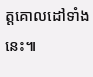ត្តគោលដៅទាំងនេះ៕